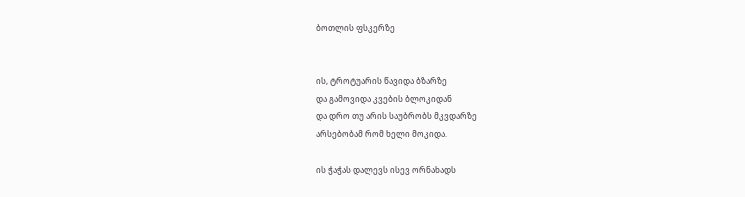ბოთლის ფსკერზე


ის, ტროტუარის წავიდა ბზარზე
და გამოვიდა კვების ბლოკიდან
და დრო თუ არის საუბრობს მკვდარზე
არსებობამ რომ ხელი მოკიდა.

ის ჭაჭას დალევს ისევ ორნახადს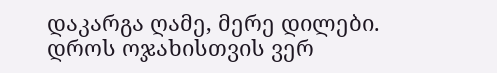დაკარგა ღამე, მერე დილები.
დროს ოჯახისთვის ვერ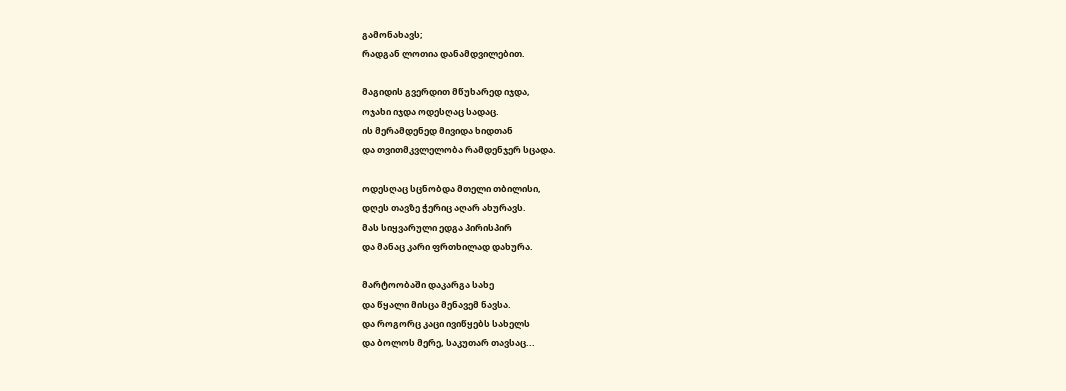გამონახავს;
რადგან ლოთია დანამდვილებით.

მაგიდის გვერდით მწუხარედ იჯდა,
ოჯახი იჯდა ოდესღაც სადაც.
ის მერამდენედ მივიდა ხიდთან
და თვითმკვლელობა რამდენჯერ სცადა.

ოდესღაც სცნობდა მთელი თბილისი,
დღეს თავზე ჭერიც აღარ ახურავს.
მას სიყვარული ედგა პირისპირ
და მანაც კარი ფრთხილად დახურა.

მარტოობაში დაკარგა სახე
და წყალი მისცა მენავემ ნავსა.
და როგორც კაცი ივიწყებს სახელს
და ბოლოს მერე, საკუთარ თავსაც...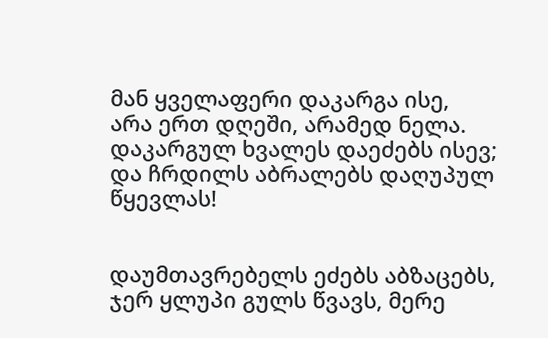მან ყველაფერი დაკარგა ისე,
არა ერთ დღეში, არამედ ნელა.
დაკარგულ ხვალეს დაეძებს ისევ;
და ჩრდილს აბრალებს დაღუპულ წყევლას!


დაუმთავრებელს ეძებს აბზაცებს,
ჯერ ყლუპი გულს წვავს, მერე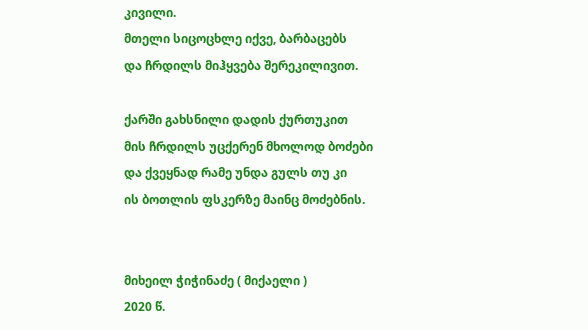კივილი.
მთელი სიცოცხლე იქვე, ბარბაცებს
და ჩრდილს მიჰყვება შერეკილივით.

ქარში გახსნილი დადის ქურთუკით
მის ჩრდილს უცქერენ მხოლოდ ბოძები
და ქვეყნად რამე უნდა გულს თუ კი
ის ბოთლის ფსკერზე მაინც მოძებნის.


მიხეილ ჭიჭინაძე ( მიქაელი )
2020 წ.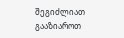შეგიძლიათ გააზიაროთ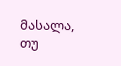მასალა, თუ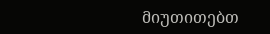მიუთითებთ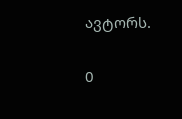ავტორს.

0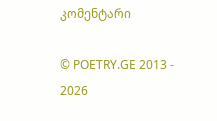კომენტარი

© POETRY.GE 2013 - 2026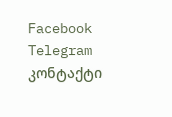Facebook Telegram კონტაქტი